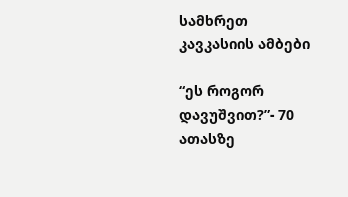სამხრეთ კავკასიის ამბები

“ეს როგორ დავუშვით?”- 70 ათასზე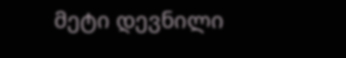მეტი დევნილი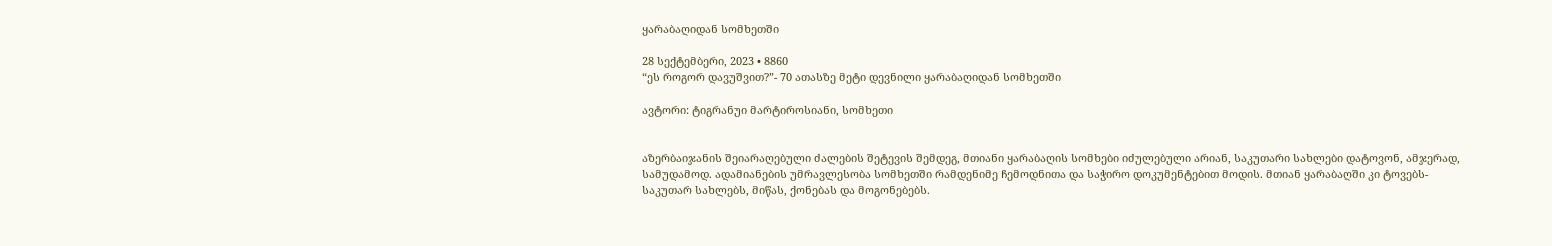ყარაბაღიდან სომხეთში

28 სექტემბერი, 2023 • 8860
“ეს როგორ დავუშვით?”- 70 ათასზე მეტი დევნილი ყარაბაღიდან სომხეთში

ავტორი: ტიგრანუი მარტიროსიანი, სომხეთი


აზერბაიჯანის შეიარაღებული ძალების შეტევის შემდეგ, მთიანი ყარაბაღის სომხები იძულებული არიან, საკუთარი სახლები დატოვონ, ამჯერად, სამუდამოდ. ადამიანების უმრავლესობა სომხეთში რამდენიმე ჩემოდნითა და საჭირო დოკუმენტებით მოდის. მთიან ყარაბაღში კი ტოვებს- საკუთარ სახლებს, მიწას, ქონებას და მოგონებებს.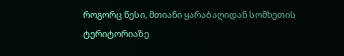როგორც წესი, მთიანი ყარაბაღიდან სომხეთის ტერიტორიაზე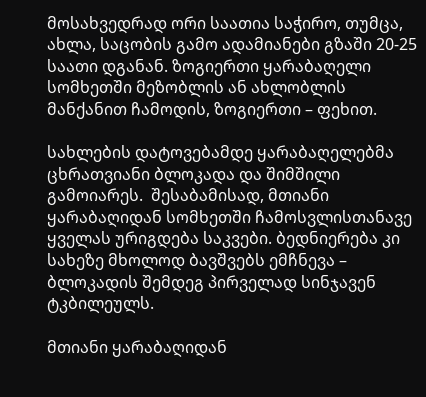მოსახვედრად ორი საათია საჭირო, თუმცა, ახლა, საცობის გამო ადამიანები გზაში 20-25 საათი დგანან. ზოგიერთი ყარაბაღელი სომხეთში მეზობლის ან ახლობლის მანქანით ჩამოდის, ზოგიერთი – ფეხით.

სახლების დატოვებამდე ყარაბაღელებმა ცხრათვიანი ბლოკადა და შიმშილი გამოიარეს.  შესაბამისად, მთიანი ყარაბაღიდან სომხეთში ჩამოსვლისთანავე ყველას ურიგდება საკვები. ბედნიერება კი სახეზე მხოლოდ ბავშვებს ემჩნევა – ბლოკადის შემდეგ პირველად სინჯავენ ტკბილეულს.

მთიანი ყარაბაღიდან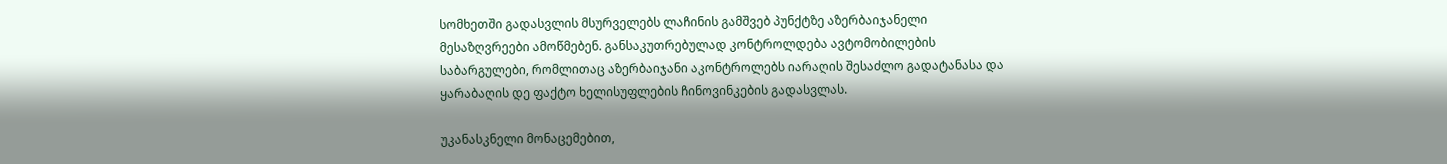სომხეთში გადასვლის მსურველებს ლაჩინის გამშვებ პუნქტზე აზერბაიჯანელი მესაზღვრეები ამოწმებენ. განსაკუთრებულად კონტროლდება ავტომობილების საბარგულები, რომლითაც აზერბაიჯანი აკონტროლებს იარაღის შესაძლო გადატანასა და ყარაბაღის დე ფაქტო ხელისუფლების ჩინოვინკების გადასვლას.

უკანასკნელი მონაცემებით,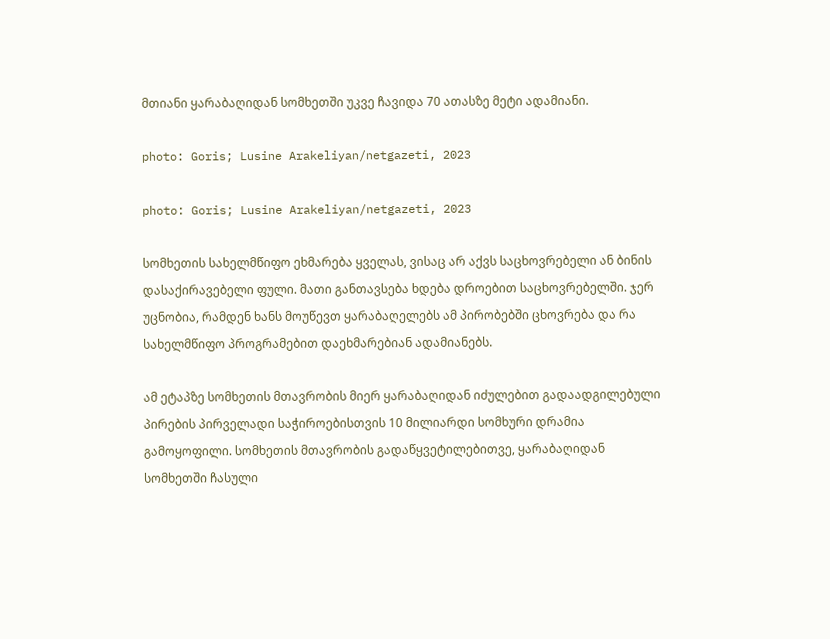მთიანი ყარაბაღიდან სომხეთში უკვე ჩავიდა 70 ათასზე მეტი ადამიანი.

photo: Goris; Lusine Arakeliyan/netgazeti, 2023

photo: Goris; Lusine Arakeliyan/netgazeti, 2023

სომხეთის სახელმწიფო ეხმარება ყველას, ვისაც არ აქვს საცხოვრებელი ან ბინის დასაქირავებელი ფული. მათი განთავსება ხდება დროებით საცხოვრებელში. ჯერ უცნობია, რამდენ ხანს მოუწევთ ყარაბაღელებს ამ პირობებში ცხოვრება და რა სახელმწიფო პროგრამებით დაეხმარებიან ადამიანებს.

ამ ეტაპზე სომხეთის მთავრობის მიერ ყარაბაღიდან იძულებით გადაადგილებული პირების პირველადი საჭიროებისთვის 10 მილიარდი სომხური დრამია გამოყოფილი. სომხეთის მთავრობის გადაწყვეტილებითვე, ყარაბაღიდან სომხეთში ჩასული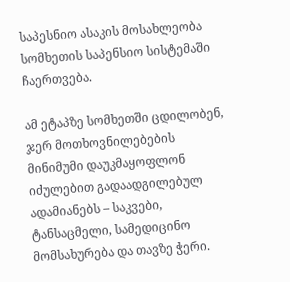საპესნიო ასაკის მოსახლეობა სომხეთის საპენსიო სისტემაში ჩაერთვება.

ამ ეტაპზე სომხეთში ცდილობენ, ჯერ მოთხოვნილებების მინიმუმი დაუკმაყოფლონ იძულებით გადაადგილებულ ადამიანებს – საკვები, ტანსაცმელი, სამედიცინო მომსახურება და თავზე ჭერი.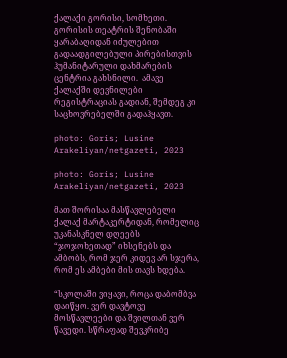ქალაქი გორისი, სომხეთი. გორისის თეატრის შენობაში ყარაბაღიდან იძულებით გადაადგილებული პირებისთვის ჰუმანიტარული დახმარების ცენტრია გახსნილი.  ამავე ქალაქში დევნილები რეგისტრაციას გადიან, შემდეგ კი საცხოვრებელში გადაჰყავთ.

photo: Goris; Lusine Arakeliyan/netgazeti, 2023

photo: Goris; Lusine Arakeliyan/netgazeti, 2023

მათ შორისაა მასწავლებელი ქალაქ მარტაკერტიდან, რომელიც უკანასკნელ დღეებს “ჯოჯოხეთად” იხსენებს და ამბობს, რომ ჯერ კიდევ არ სჯერა, რომ ეს ამბები მის თავს ხდება.

“სკოლაში ვიყავი, როცა დაბომბვა დაიწყო. ვერ დავტოვე მოსწავლეები და შვილთან ვერ წავედი. სწრაფად შევკრიბე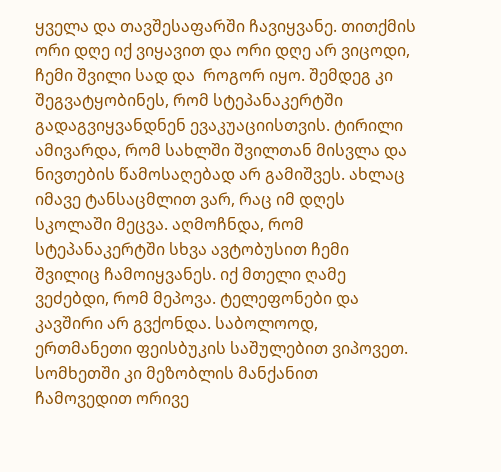ყველა და თავშესაფარში ჩავიყვანე. თითქმის ორი დღე იქ ვიყავით და ორი დღე არ ვიცოდი, ჩემი შვილი სად და  როგორ იყო. შემდეგ კი შეგვატყობინეს, რომ სტეპანაკერტში გადაგვიყვანდნენ ევაკუაციისთვის. ტირილი ამივარდა, რომ სახლში შვილთან მისვლა და ნივთების წამოსაღებად არ გამიშვეს. ახლაც იმავე ტანსაცმლით ვარ, რაც იმ დღეს სკოლაში მეცვა. აღმოჩნდა, რომ  სტეპანაკერტში სხვა ავტობუსით ჩემი შვილიც ჩამოიყვანეს. იქ მთელი ღამე ვეძებდი, რომ მეპოვა. ტელეფონები და კავშირი არ გვქონდა. საბოლოოდ, ერთმანეთი ფეისბუკის საშულებით ვიპოვეთ. სომხეთში კი მეზობლის მანქანით ჩამოვედით ორივე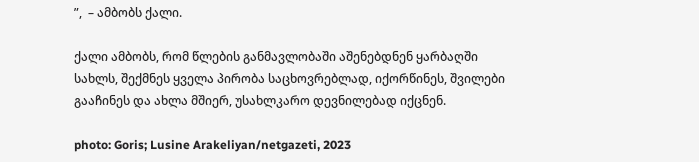”,  – ამბობს ქალი.

ქალი ამბობს, რომ წლების განმავლობაში აშენებდნენ ყარბაღში სახლს, შექმნეს ყველა პირობა საცხოვრებლად, იქორწინეს, შვილები გააჩინეს და ახლა მშიერ, უსახლკარო დევნილებად იქცნენ.

photo: Goris; Lusine Arakeliyan/netgazeti, 2023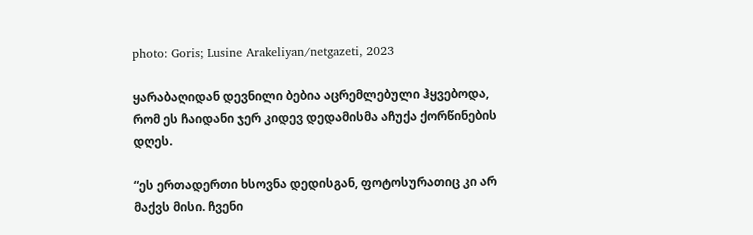photo: Goris; Lusine Arakeliyan/netgazeti, 2023

ყარაბაღიდან დევნილი ბებია აცრემლებული ჰყვებოდა, რომ ეს ჩაიდანი ჯერ კიდევ დედამისმა აჩუქა ქორწინების დღეს.

“ეს ერთადერთი ხსოვნა დედისგან, ფოტოსურათიც კი არ მაქვს მისი. ჩვენი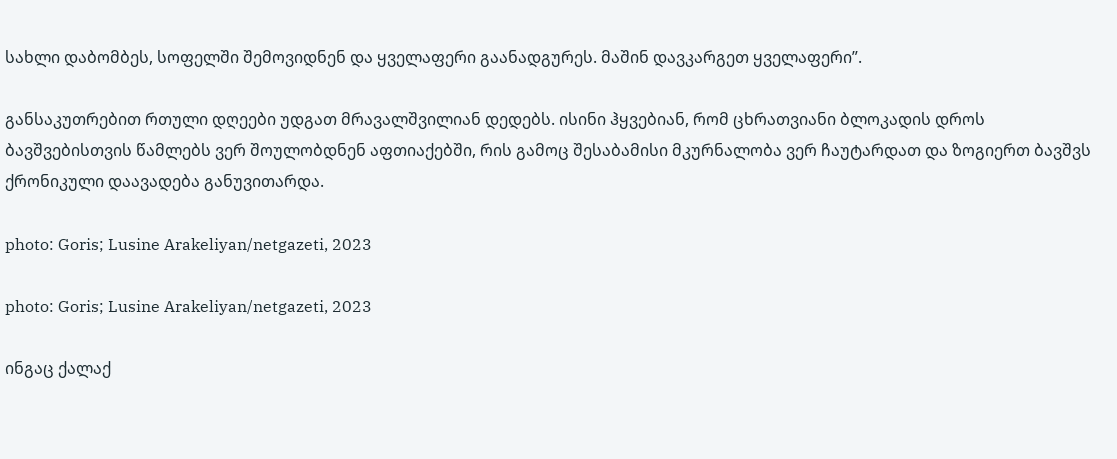სახლი დაბომბეს, სოფელში შემოვიდნენ და ყველაფერი გაანადგურეს. მაშინ დავკარგეთ ყველაფერი”.

განსაკუთრებით რთული დღეები უდგათ მრავალშვილიან დედებს. ისინი ჰყვებიან, რომ ცხრათვიანი ბლოკადის დროს ბავშვებისთვის წამლებს ვერ შოულობდნენ აფთიაქებში, რის გამოც შესაბამისი მკურნალობა ვერ ჩაუტარდათ და ზოგიერთ ბავშვს ქრონიკული დაავადება განუვითარდა.

photo: Goris; Lusine Arakeliyan/netgazeti, 2023

photo: Goris; Lusine Arakeliyan/netgazeti, 2023

ინგაც ქალაქ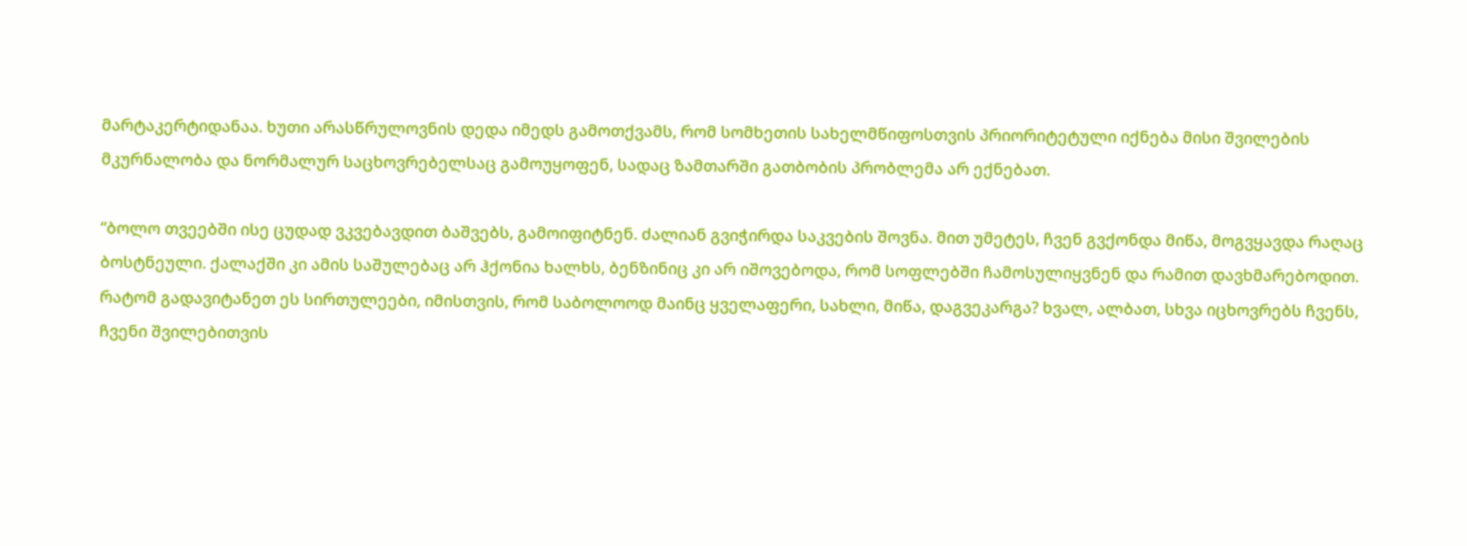მარტაკერტიდანაა. ხუთი არასწრულოვნის დედა იმედს გამოთქვამს, რომ სომხეთის სახელმწიფოსთვის პრიორიტეტული იქნება მისი შვილების მკურნალობა და ნორმალურ საცხოვრებელსაც გამოუყოფენ, სადაც ზამთარში გათბობის პრობლემა არ ექნებათ.

“ბოლო თვეებში ისე ცუდად ვკვებავდით ბაშვებს, გამოიფიტნენ. ძალიან გვიჭირდა საკვების შოვნა. მით უმეტეს, ჩვენ გვქონდა მიწა, მოგვყავდა რაღაც ბოსტნეული. ქალაქში კი ამის საშულებაც არ ჰქონია ხალხს, ბენზინიც კი არ იშოვებოდა, რომ სოფლებში ჩამოსულიყვნენ და რამით დავხმარებოდით. რატომ გადავიტანეთ ეს სირთულეები, იმისთვის, რომ საბოლოოდ მაინც ყველაფერი, სახლი, მიწა, დაგვეკარგა? ხვალ, ალბათ, სხვა იცხოვრებს ჩვენს, ჩვენი შვილებითვის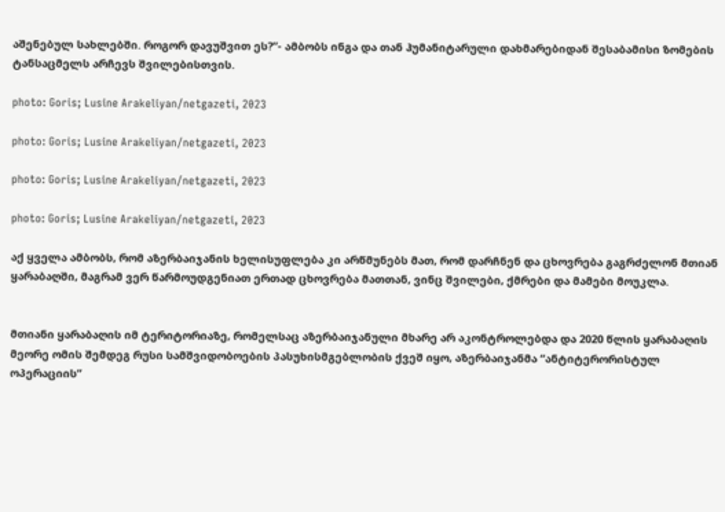აშენებულ სახლებში. როგორ დავუშვით ეს?”- ამბობს ინგა და თან ჰუმანიტარული დახმარებიდან შესაბამისი ზომების ტანსაცმელს არჩევს შვილებისთვის.

photo: Goris; Lusine Arakeliyan/netgazeti, 2023

photo: Goris; Lusine Arakeliyan/netgazeti, 2023

photo: Goris; Lusine Arakeliyan/netgazeti, 2023

photo: Goris; Lusine Arakeliyan/netgazeti, 2023

აქ ყველა ამბობს, რომ აზერბაიჯანის ხელისუფლება კი არწმუნებს მათ, რომ დარჩნენ და ცხოვრება გაგრძელონ მთიან ყარაბაღში, მაგრამ ვერ წარმოუდგენიათ ერთად ცხოვრება მათთან, ვინც შვილები, ქმრები და მამები მოუკლა.


მთიანი ყარაბაღის იმ ტერიტორიაზე, რომელსაც აზერბაიჯანული მხარე არ აკონტროლებდა და 2020 წლის ყარაბაღის მეორე ომის შემდეგ რუსი სამშვიდობოების პასუხისმგებლობის ქვეშ იყო, აზერბაიჯანმა “ანტიტერორისტულ ოპერაციის”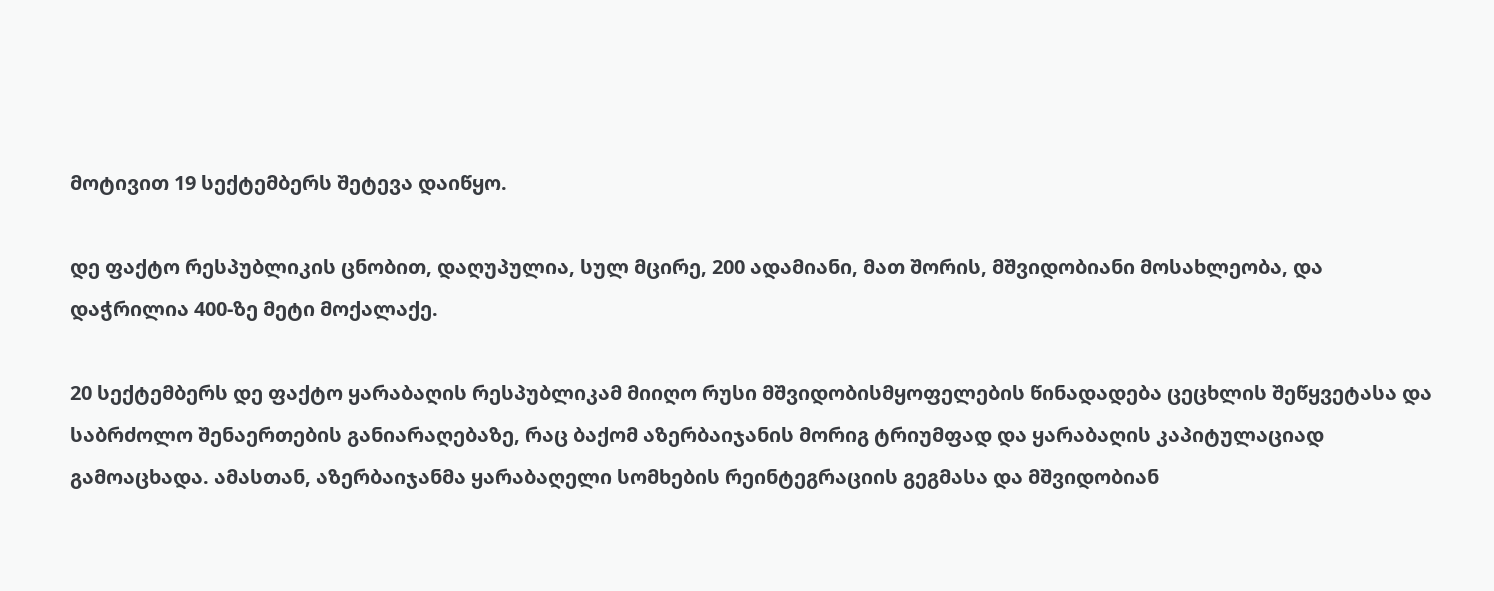მოტივით 19 სექტემბერს შეტევა დაიწყო.

დე ფაქტო რესპუბლიკის ცნობით, დაღუპულია, სულ მცირე, 200 ადამიანი, მათ შორის, მშვიდობიანი მოსახლეობა, და დაჭრილია 400-ზე მეტი მოქალაქე.

20 სექტემბერს დე ფაქტო ყარაბაღის რესპუბლიკამ მიიღო რუსი მშვიდობისმყოფელების წინადადება ცეცხლის შეწყვეტასა და საბრძოლო შენაერთების განიარაღებაზე, რაც ბაქომ აზერბაიჯანის მორიგ ტრიუმფად და ყარაბაღის კაპიტულაციად გამოაცხადა. ამასთან, აზერბაიჯანმა ყარაბაღელი სომხების რეინტეგრაციის გეგმასა და მშვიდობიან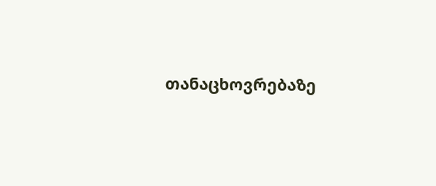თანაცხოვრებაზე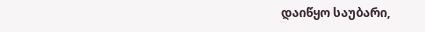დაიწყო საუბარი,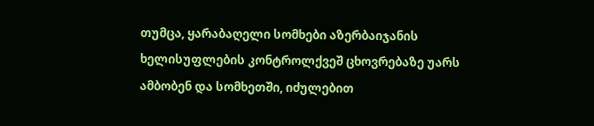თუმცა, ყარაბაღელი სომხები აზერბაიჯანის ხელისუფლების კონტროლქვეშ ცხოვრებაზე უარს ამბობენ და სომხეთში, იძულებით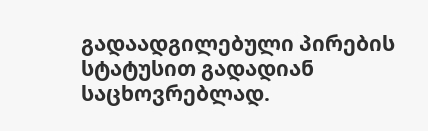გადაადგილებული პირების სტატუსით გადადიან საცხოვრებლად.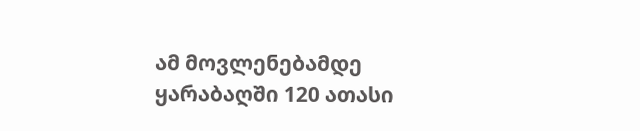ამ მოვლენებამდე ყარაბაღში 120 ათასი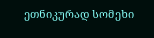ეთნიკურად სომეხი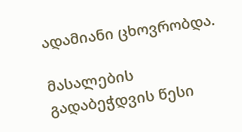ადამიანი ცხოვრობდა.

მასალების გადაბეჭდვის წესი